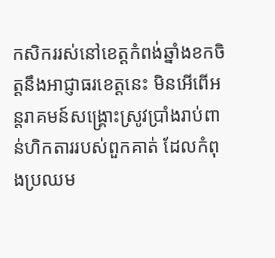កសិកររស់នៅខេត្តកំពង់ឆ្នាំងខកចិត្តនឹងអាជ្ញាធរខេត្តនេះ មិនអើពើអន្តរាគមន៍សង្គ្រោះស្រូវប្រាំងរាប់ពាន់ហិកតាររបស់ពួកគាត់ ដែលកំពុងប្រឈម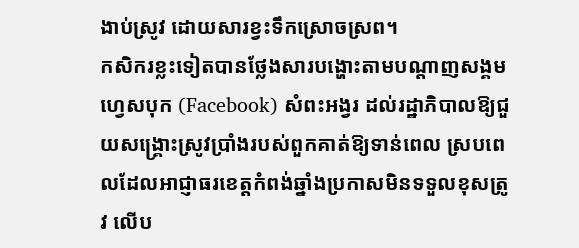ងាប់ស្រូវ ដោយសារខ្វះទឹកស្រោចស្រព។
កសិករខ្លះទៀតបានថ្លែងសារបង្ហោះតាមបណ្ដាញសង្គមហ្វេសបុក (Facebook) សំពះអង្វរ ដល់រដ្ឋាភិបាលឱ្យជួយសង្គ្រោះស្រូវប្រាំងរបស់ពួកគាត់ឱ្យទាន់ពេល ស្របពេលដែលអាជ្ញាធរខេត្តកំពង់ឆ្នាំងប្រកាសមិនទទួលខុសត្រូវ លើប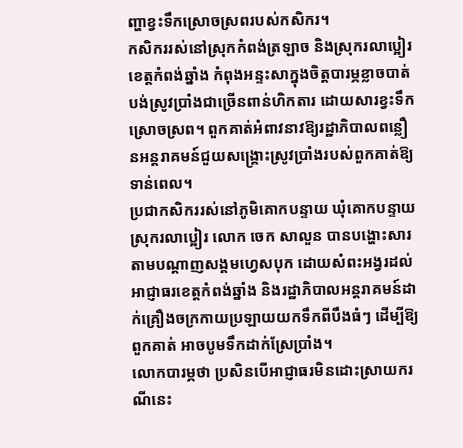ញ្ហាខ្វះទឹកស្រោចស្រពរបស់កសិករ។
កសិកររស់នៅស្រុកកំពង់ត្រឡាច និងស្រុករលាប្អៀរ ខេត្តកំពង់ឆ្នាំង កំពុងអន្ទះសាក្នុងចិត្តបារម្ភខ្លាចបាត់បង់ស្រូវប្រាំងជាច្រើនពាន់ហិកតារ ដោយសារខ្វះទឹកស្រោចស្រព។ ពួកគាត់អំពាវនាវឱ្យរដ្ឋាភិបាលពន្លឿនអន្តរាគមន៍ជួយសង្គ្រោះស្រូវប្រាំងរបស់ពួកគាត់ឱ្យទាន់ពេល។
ប្រជាកសិកររស់នៅភូមិគោកបន្ទាយ ឃុំគោកបន្ទាយ ស្រុករលាប្អៀរ លោក ចេក សាលួន បានបង្ហោះសារតាមបណ្ដាញសង្គមហ្វេសបុក ដោយសំពះអង្វរដល់អាជ្ញាធរខេត្តកំពង់ឆ្នាំង និងរដ្ឋាភិបាលអន្តរាគមន៍ដាក់គ្រឿងចក្រកាយប្រឡាយយកទឹកពីបឹងធំៗ ដើម្បីឱ្យពួកគាត់ អាចបូមទឹកដាក់ស្រែប្រាំង។
លោកបារម្ភថា ប្រសិនបើអាជ្ញាធរមិនដោះស្រាយករណីនេះ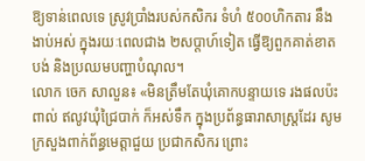ឱ្យទាន់ពេលទេ ស្រូវប្រាំងរបស់កសិករ ទំហំ ៥០០ហិកតារ នឹងងាប់អស់ ក្នុងរយៈពេលជាង ២សប្តាហ៍ទៀត ធ្វើឱ្យពួកគាត់ខាតបង់ និងប្រឈមបញ្ហាបំណុល។
លោក ចេក សាលួន៖ «មិនត្រឹមតែឃុំគោកបន្ទាយទេ រងផលប៉ះពាល់ ឥលូវឃុំជ្រៃបាក់ ក៏អស់ទឹក ក្នុងប្រព័ន្ធធារាសាស្ត្រដែរ សូមក្រសួងពាក់ព័ន្ធមេត្តាជួយ ប្រជាកសិករ ព្រោះ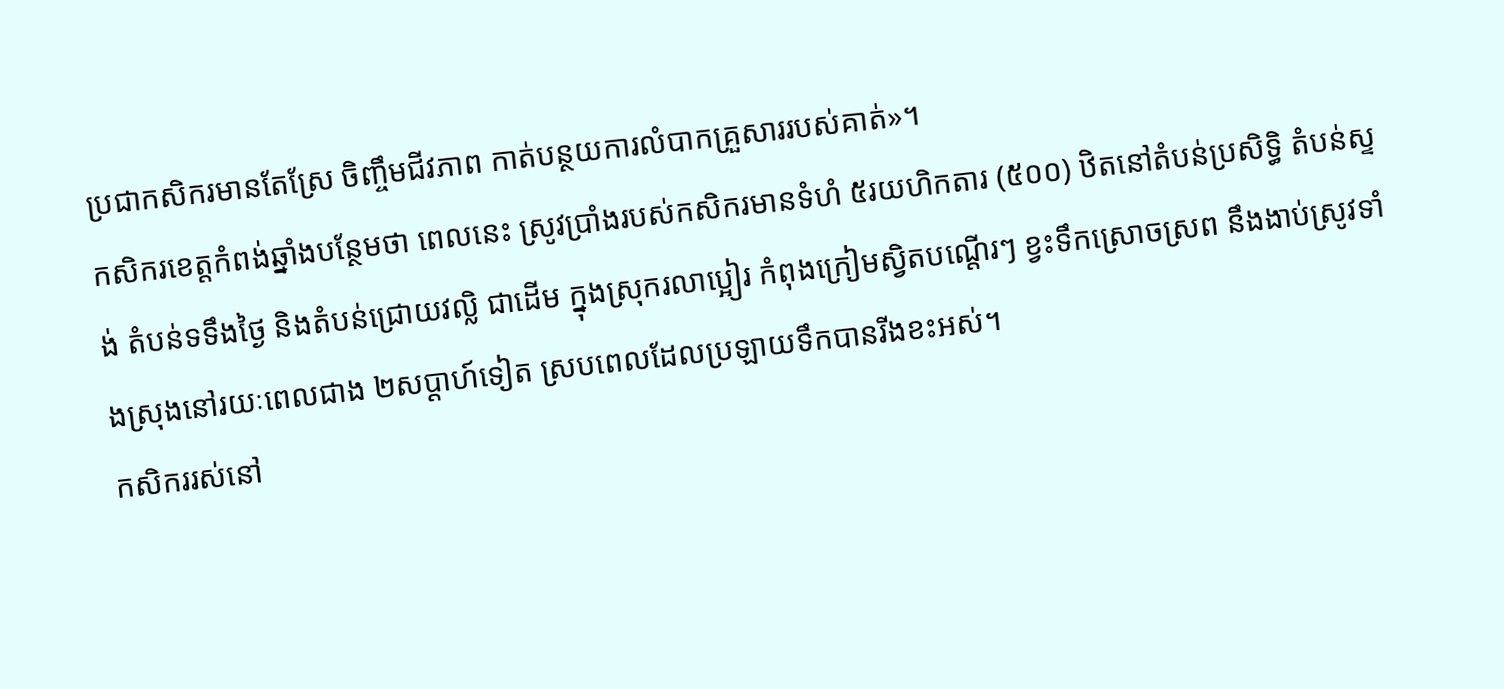ប្រជាកសិករមានតែស្រែ ចិញ្ចឹមជីវភាព កាត់បន្ថយការលំបាកគ្រួសាររបស់គាត់»។
កសិករខេត្តកំពង់ឆ្នាំងបន្ថែមថា ពេលនេះ ស្រូវប្រាំងរបស់កសិករមានទំហំ ៥រយហិកតារ (៥០០) ឋិតនៅតំបន់ប្រសិទ្ធិ តំបន់ស្ទង់ តំបន់ទទឹងថ្ងៃ និងតំបន់ជ្រោយវល្លិ ជាដើម ក្នុងស្រុករលាប្អៀរ កំពុងក្រៀមស្វិតបណ្តើរៗ ខ្វះទឹកស្រោចស្រព នឹងងាប់ស្រូវទាំងស្រុងនៅរយៈពេលជាង ២សប្តាហ៍ទៀត ស្របពេលដែលប្រឡាយទឹកបានរីងខះអស់។
កសិកររស់នៅ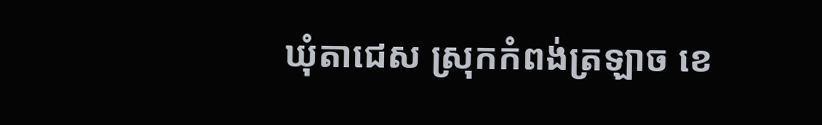ឃុំតាជេស ស្រុកកំពង់ត្រឡាច ខេ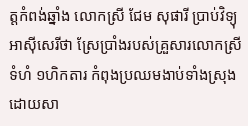ត្តកំពង់ឆ្នាំង លោកស្រី ជែម សុផារី ប្រាប់វិទ្យុអាស៊ីសេរីថា ស្រែប្រាំងរបស់គ្រួសារលោកស្រី ទំហំ ១ហិកតារ កំពុងប្រឈមងាប់ទាំងស្រុង ដោយសា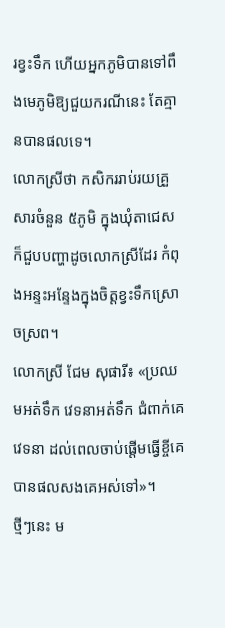រខ្វះទឹក ហើយអ្នកភូមិបានទៅពឹងមេភូមិឱ្យជួយករណីនេះ តែគ្មានបានផលទេ។
លោកស្រីថា កសិកររាប់រយគ្រួសារចំនួន ៥ភូមិ ក្នុងឃុំតាជេស ក៏ជួបបញ្ហាដូចលោកស្រីដែរ កំពុងអន្ទះអន្ទែងក្នុងចិត្តខ្វះទឹកស្រោចស្រព។
លោកស្រី ជែម សុផារី៖ «ប្រឈមអត់ទឹក វេទនាអត់ទឹក ជំពាក់គេវេទនា ដល់ពេលចាប់ផ្តើមធ្វើខ្ចីគេ បានផលសងគេអស់ទៅ»។
ថ្មីៗនេះ ម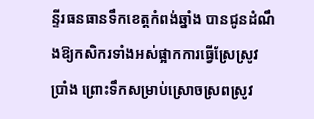ន្ទីរធនធានទឹកខេត្តកំពង់ឆ្នាំង បានជូនដំណឹងឱ្យកសិករទាំងអស់ផ្អាកការធ្វើស្រែស្រូវប្រាំង ព្រោះទឹកសម្រាប់ស្រោចស្រពស្រូវ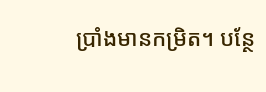ប្រាំងមានកម្រិត។ បន្ថែ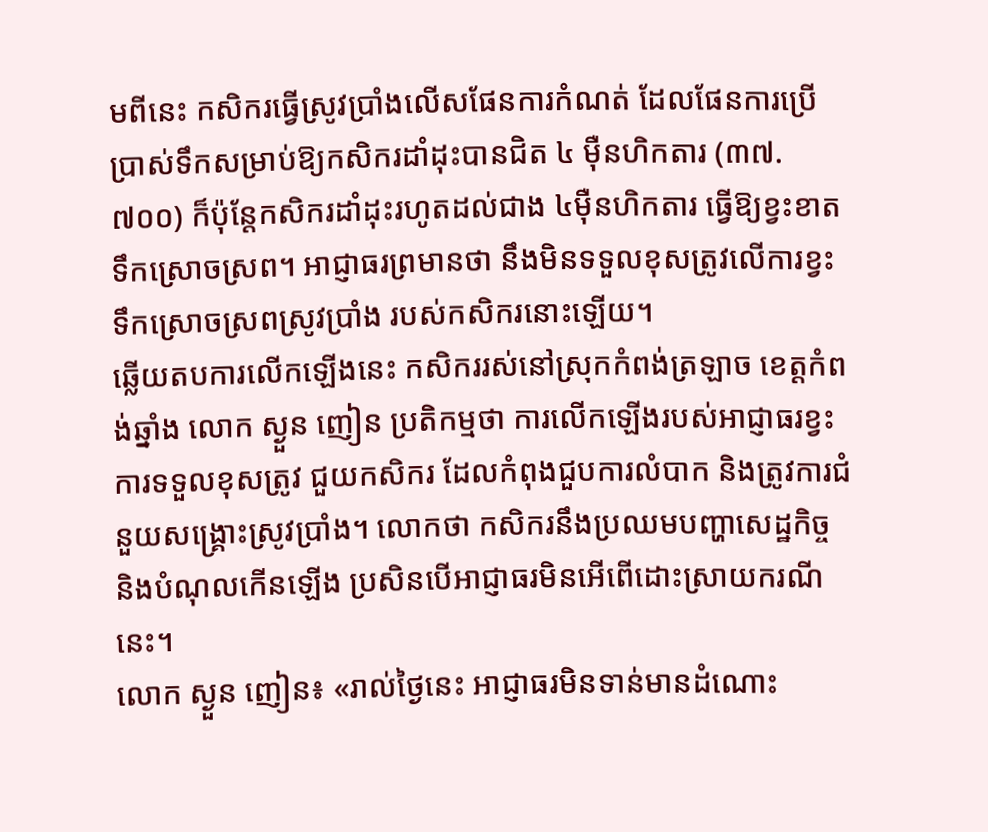មពីនេះ កសិករធ្វើស្រូវប្រាំងលើសផែនការកំណត់ ដែលផែនការប្រើប្រាស់ទឹកសម្រាប់ឱ្យកសិករដាំដុះបានជិត ៤ ម៉ឺនហិកតារ (៣៧.៧០០) ក៏ប៉ុន្តែកសិករដាំដុះរហូតដល់ជាង ៤ម៉ឺនហិកតារ ធ្វើឱ្យខ្វះខាតទឹកស្រោចស្រព។ អាជ្ញាធរព្រមានថា នឹងមិនទទួលខុសត្រូវលើការខ្វះទឹកស្រោចស្រពស្រូវប្រាំង របស់កសិករនោះឡើយ។
ឆ្លើយតបការលើកឡើងនេះ កសិកររស់នៅស្រុកកំពង់ត្រឡាច ខេត្តកំពង់ឆ្នាំង លោក ស្ងួន ញៀន ប្រតិកម្មថា ការលើកឡើងរបស់អាជ្ញាធរខ្វះការទទួលខុសត្រូវ ជួយកសិករ ដែលកំពុងជួបការលំបាក និងត្រូវការជំនួយសង្គ្រោះស្រូវប្រាំង។ លោកថា កសិករនឹងប្រឈមបញ្ហាសេដ្ឋកិច្ច និងបំណុលកើនឡើង ប្រសិនបើអាជ្ញាធរមិនអើពើដោះស្រាយករណីនេះ។
លោក ស្ងួន ញៀន៖ «រាល់ថ្ងៃនេះ អាជ្ញាធរមិនទាន់មានដំណោះ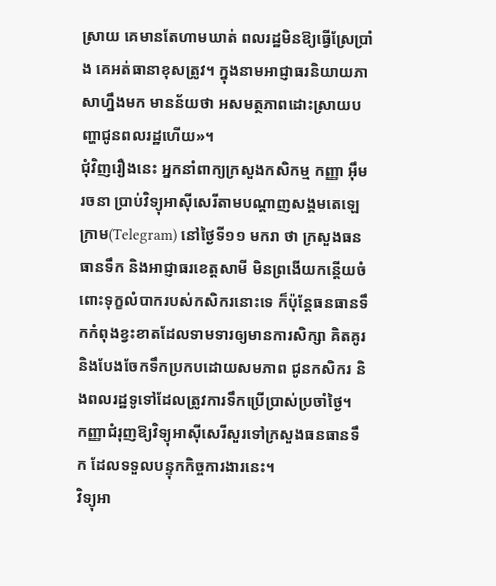ស្រាយ គេមានតែហាមឃាត់ ពលរដ្ឋមិនឱ្យធ្វើស្រែប្រាំង គេអត់ធានាខុសត្រូវ។ ក្នុងនាមអាជ្ញាធរនិយាយភាសាហ្នឹងមក មានន័យថា អសមត្ថភាពដោះស្រាយបញ្ហាជូនពលរដ្ឋហើយ»។
ជុំវិញរឿងនេះ អ្នកនាំពាក្យក្រសួងកសិកម្ម កញ្ញា អ៊ឹម រចនា ប្រាប់វិទ្យុអាស៊ីសេរីតាមបណ្ដាញសង្គមតេឡេក្រាម(Telegram) នៅថ្ងៃទី១១ មករា ថា ក្រសួងធនធានទឹក និងអាជ្ញាធរខេត្តសាមី មិនព្រងើយកន្តើយចំពោះទុក្ខលំបាករបស់កសិករនោះទេ ក៏ប៉ុន្តែធនធានទឹកកំពុងខ្វះខាតដែលទាមទារឲ្យមានការសិក្សា គិតគូរ និងបែងចែកទឹកប្រកបដោយសមភាព ជូនកសិករ និងពលរដ្ឋទូទៅដែលត្រូវការទឹកប្រើប្រាស់ប្រចាំថ្ងៃ។
កញ្ញាជំរុញឱ្យវិទ្យុអាស៊ីសេរីសួរទៅក្រសួងធនធានទឹក ដែលទទួលបន្ទុកកិច្ចការងារនេះ។
វិទ្យុអា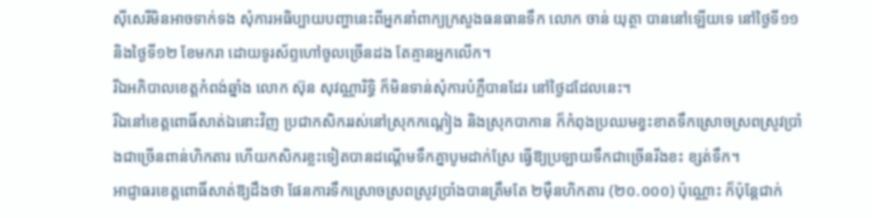ស៊ីសេរីមិនអាចទាក់ទង សុំការអធិប្បាយបញ្ហានេះពីអ្នកនាំពាក្យក្រសួងធនធានទឹក លោក ចាន់ យុត្ថា បាននៅឡើយទេ នៅថ្ងៃទី១១ និងថ្ងៃទី១២ ខែមករា ដោយទូរស័ព្ទហៅចូលច្រើនដង តែគ្មានអ្នកលើក។
រីឯអភិបាលខេត្តកំពង់ឆ្នាំង លោក ស៊ុន សុវណ្ណារិទ្ធិ ក៏មិនទាន់សុំការបំភ្លឺបានដែរ នៅថ្ងៃដដែលនេះ។
រីឯនៅខេត្តពោធិ៍សាត់ឯនោះវិញ ប្រជាកសិកររស់នៅស្រុកកណ្ដៀង និងស្រុកបាកាន ក៏កំពុងប្រឈមខ្វះខាតទឹកស្រោចស្រពស្រូវប្រាំងជាច្រើនពាន់ហិកតារ ហើយកសិករខ្លះទៀតបានដណ្តើមទឹកគ្នាបូមដាក់ស្រែ ធ្វើឱ្យប្រឡាយទឹកជាច្រើនរីងខះ ខ្សត់ទឹក។
អាជ្ញាធរខេត្តពោធិ៍សាត់ឱ្យដឹងថា ផែនការទឹកស្រោចស្រពស្រូវប្រាំងបានត្រឹមតែ ២ម៉ឺនហិកតារ (២០.០០០) ប៉ុណ្ណោះ ក៏ប៉ុន្តែជាក់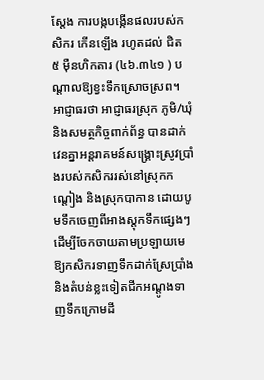ស្ដែង ការបង្កបង្កើនផលរបស់កសិករ កើនឡើង រហូតដល់ ជិត ៥ ម៉ឺនហិកតារ (៤៦.៣៤១ ) បណ្តាលឱ្យខ្វះទឹកស្រោចស្រព។
អាជ្ញាធរថា អាជ្ញាធរស្រុក ភូមិ/ឃុំ និងសមត្ថកិច្ចពាក់ព័ន្ធ បានដាក់វេនគ្នាអន្តរាគមន៍សង្គ្រោះស្រូវប្រាំងរបស់កសិកររស់នៅស្រុកកណ្ដៀង និងស្រុកបាកាន ដោយបូមទឹកចេញពីអាងស្តុកទឹកផ្សេងៗ ដើម្បីចែកចាយតាមប្រឡាយមេ ឱ្យកសិករទាញទឹកដាក់ស្រែប្រាំង និងតំបន់ខ្លះទៀតជីកអណ្តូងទាញទឹកក្រោមដី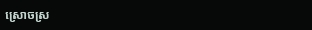ស្រោចស្រ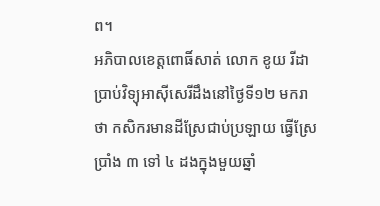ព។
អភិបាលខេត្តពោធិ៍សាត់ លោក ខូយ រីដា ប្រាប់វិទ្យុអាស៊ីសេរីដឹងនៅថ្ងៃទី១២ មករា ថា កសិករមានដីស្រែជាប់ប្រឡាយ ធ្វើស្រែប្រាំង ៣ ទៅ ៤ ដងក្នុងមួយឆ្នាំ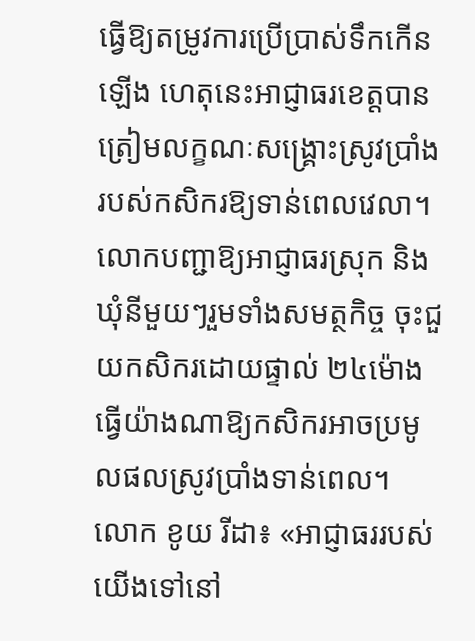ធ្វើឱ្យតម្រូវការប្រើប្រាស់ទឹកកើនឡើង ហេតុនេះអាជ្ញាធរខេត្តបានត្រៀមលក្ខណៈសង្គ្រោះស្រូវប្រាំងរបស់កសិករឱ្យទាន់ពេលវេលា។
លោកបញ្ជាឱ្យអាជ្ញាធរស្រុក និងឃុំនីមួយៗរួមទាំងសមត្ថកិច្ច ចុះជួយកសិករដោយផ្ទាល់ ២៤ម៉ោង ធ្វើយ៉ាងណាឱ្យកសិករអាចប្រមូលផលស្រូវប្រាំងទាន់ពេល។
លោក ខូយ រីដា៖ «អាជ្ញាធររបស់យើងទៅនៅ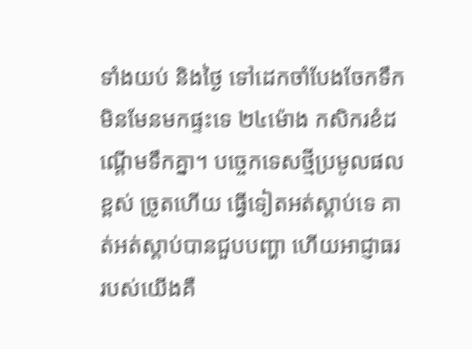ទាំងយប់ និងថ្ងៃ ទៅដេកចាំបែងចែកទឹក មិនមែនមកផ្ទះទេ ២៤ម៉ោង កសិករខំដណ្តើមទឹកគ្នា។ បច្ចេកទេសថ្មីប្រមូលផលខ្ពស់ ច្រូតហើយ ធ្វើទៀតអត់ស្តាប់ទេ គាត់អត់ស្តាប់បានជួបបញ្ហា ហើយអាជ្ញាធររបស់យើងគឺ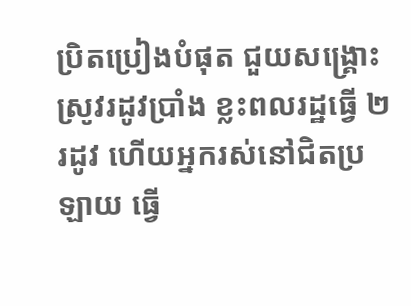ប្រិតប្រៀងបំផុត ជួយសង្គ្រោះស្រូវរដូវប្រាំង ខ្លះពលរដ្ឋធ្វើ ២រដូវ ហើយអ្នករស់នៅជិតប្រឡាយ ធ្វើ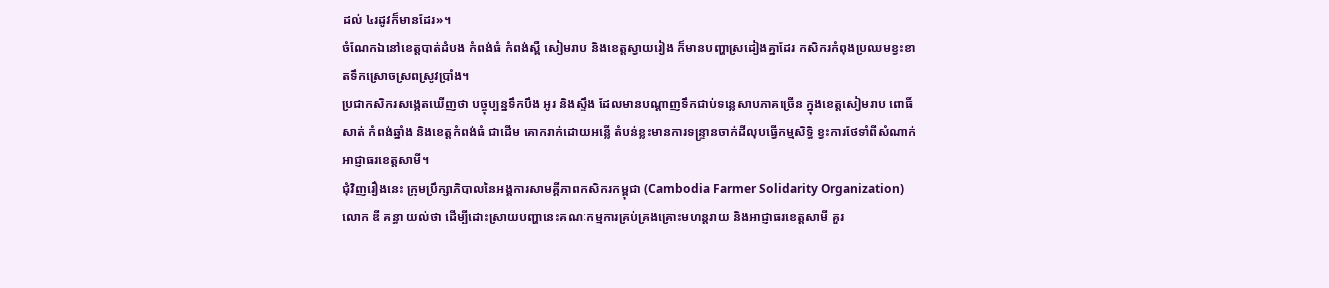ដល់ ៤រដូវក៏មានដែរ»។
ចំណែកឯនៅខេត្តបាត់ដំបង កំពង់ធំ កំពង់ស្ពឺ សៀមរាប និងខេត្តស្វាយរៀង ក៏មានបញ្ហាស្រដៀងគ្នាដែរ កសិករកំពុងប្រឈមខ្វះខាតទឹកស្រោចស្រពស្រូវប្រាំង។
ប្រជាកសិករសង្កេតឃើញថា បច្ចុប្បន្នទឹកបឹង អូរ និងស្ទឹង ដែលមានបណ្ដាញទឹកជាប់ទន្លេសាបភាគច្រើន ក្នុងខេត្តសៀមរាប ពោធិ៍សាត់ កំពង់ឆ្នាំង និងខេត្តកំពង់ធំ ជាដើម គោករាក់ដោយអន្លើ តំបន់ខ្លះមានការទន្ទ្រានចាក់ដីលុបធ្វើកម្មសិទ្ធិ ខ្វះការថែទាំពីសំណាក់អាជ្ញាធរខេត្តសាមី។
ជុំវិញរឿងនេះ ក្រុមប្រឹក្សាភិបាលនៃអង្គការសាមគ្គីភាពកសិករកម្ពុជា (Cambodia Farmer Solidarity Organization) លោក ឌី គន្ធា យល់ថា ដើម្បីដោះស្រាយបញ្ហានេះគណៈកម្មការគ្រប់គ្រងគ្រោះមហន្តរាយ និងអាជ្ញាធរខេត្តសាមី គួរ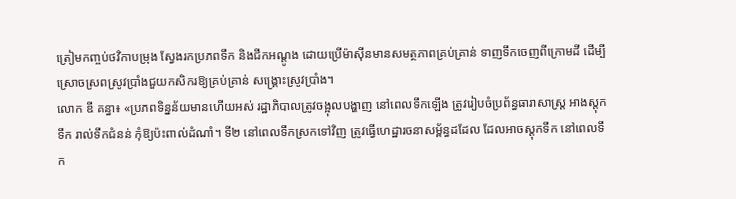ត្រៀមកញ្ចប់ថវិកាបម្រុង ស្វែងរកប្រភពទឹក និងជីកអណ្តូង ដោយប្រើម៉ាស៊ីនមានសមត្ថភាពគ្រប់គ្រាន់ ទាញទឹកចេញពីក្រោមដី ដើម្បីស្រោចស្រពស្រូវប្រាំងជួយកសិករឱ្យគ្រប់គ្រាន់ សង្គ្រោះស្រូវប្រាំង។
លោក ឌី គន្ធា៖ «ប្រភពទិន្នន័យមានហើយអស់ រដ្ឋាភិបាលត្រូវចង្អុលបង្ហាញ នៅពេលទឹកឡើង ត្រូវរៀបចំប្រព័ន្ធធារាសាស្ត្រ អាងស្តុកទឹក រាល់ទឹកជំនន់ កុំឱ្យប៉ះពាល់ដំណាំ។ ទី២ នៅពេលទឹកស្រកទៅវិញ ត្រូវធ្វើហេដ្ឋារចនាសម្ព័ន្ធដដែល ដែលអាចស្តុកទឹក នៅពេលទឹក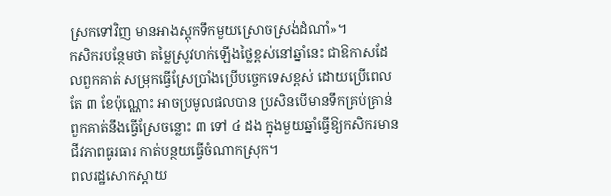ស្រកទៅវិញ មានអាងស្តុកទឹកមួយស្រោចស្រង់ដំណាំ»។
កសិករបន្ថែមថា តម្លៃស្រូវហក់ឡើងថ្លៃខ្ពស់នៅឆ្នាំនេះ ជាឱកាសដែលពួកគាត់ សម្រុកធ្វើស្រែប្រាំងប្រើបច្ចេកទេសខ្ពស់ ដោយប្រើពេលតែ ៣ ខែប៉ុណ្ណោះ អាចប្រមូលផលបាន ប្រសិនបើមានទឹកគ្រប់គ្រាន់ ពួកគាត់នឹងធ្វើស្រែចន្លោះ ៣ ទៅ ៤ ដង ក្នុងមួយឆ្នាំធ្វើឱ្យកសិករមានជីវភាពធូរធារ កាត់បន្ថយធ្វើចំណាកស្រុក។
ពលរដ្ឋសោកស្តាយ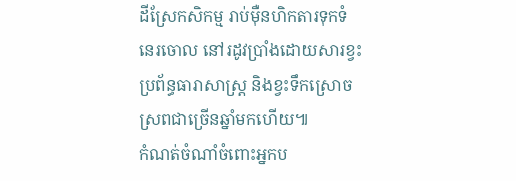ដីស្រែកសិកម្ម រាប់ម៉ឺនហិកតារទុកទំនេរចោល នៅរដូវប្រាំងដោយសារខ្វះប្រព័ន្ធធារាសាស្ត្រ និងខ្វះទឹកស្រោចស្រពជាច្រើនឆ្នាំមកហើយ៕
កំណត់ចំណាំចំពោះអ្នកប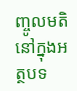ញ្ចូលមតិនៅក្នុងអត្ថបទ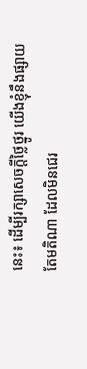នេះ៖ ដើម្បីរក្សាសេចក្ដីថ្លៃថ្នូរ យើងខ្ញុំនឹងផ្សាយតែមតិណា ដែលមិនជេរ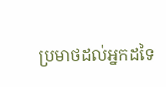ប្រមាថដល់អ្នកដទៃ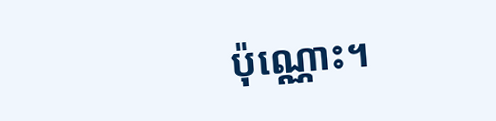ប៉ុណ្ណោះ។